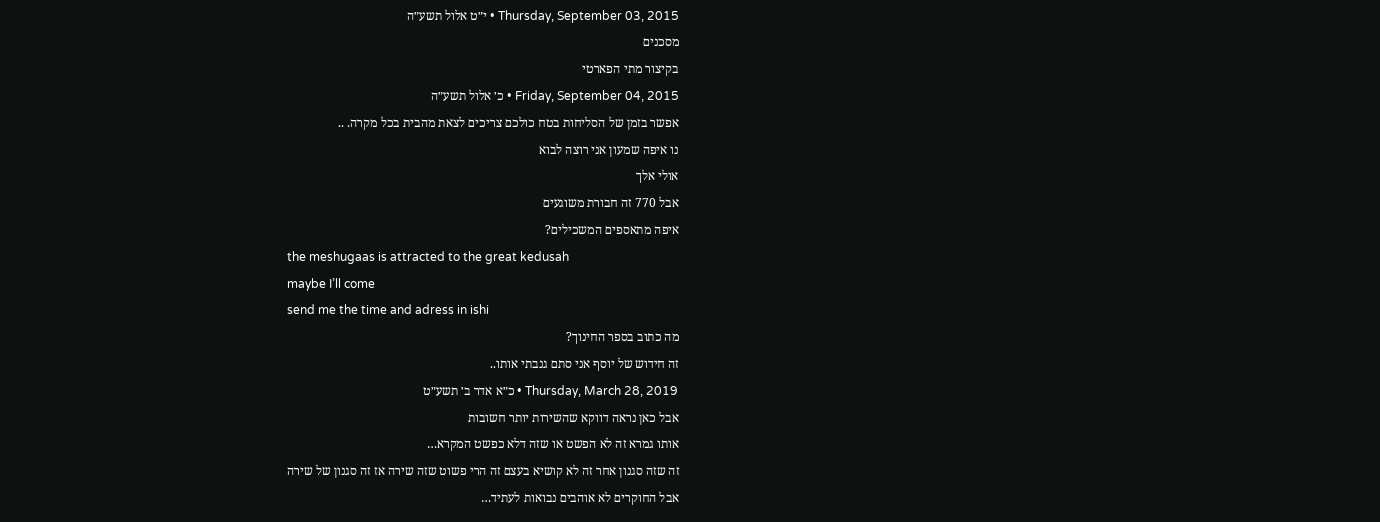Thursday, September 03, 2015 • י״ט אלול תשע״ה
מסכנים
בקיצור מתי הפארטי
Friday, September 04, 2015 • כ׳ אלול תשע״ה
אפשר בזמן של הסליחות בטח כולכם צריכים לצאת מהבית בכל מקרה. ..
נו איפה שמעון אני רוצה לבוא
אולי אלך
אבל 770 זה חבורת משוגעים
איפה מתאספים המשכילים?
the meshugaas is attracted to the great kedusah
maybe I’ll come
send me the time and adress in ishi
מה כתוב בספר החינוך?
זה חידוש של יוסף אני סתם גנבתי אותו..
Thursday, March 28, 2019 • כ״א אדר ב׳ תשע״ט
אבל כאן נראה דווקא שהשירות יותר חשובות
אותו גמרא זה לא הפשט או שזה דלא כפשט המקרא…
זה שזה סגנון אחר זה לא קושיא בעצם זה הרי פשוט שזה שירה אז זה סגנון של שירה
אבל החוקרים לא אוהבים נבואות לעתיד…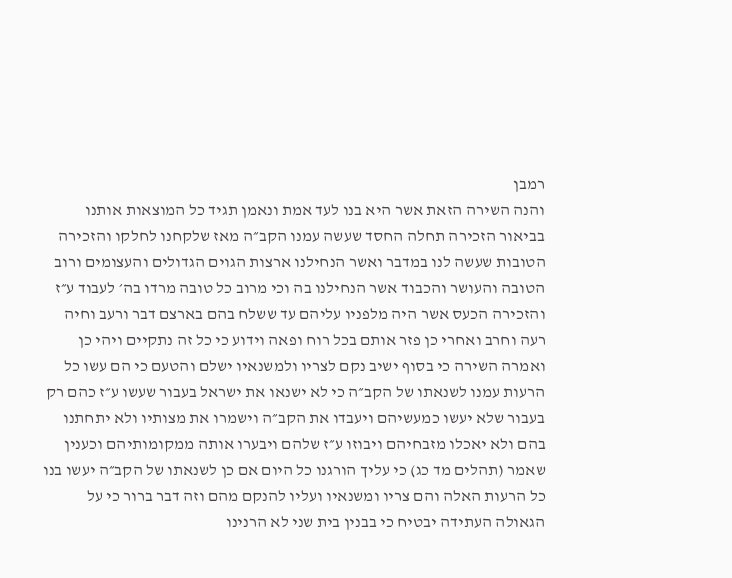רמבן
והנה השירה הזאת אשר היא בנו לעד אמת ונאמן תגיד כל המוצאות אותנו בביאור הזכירה תחלה החסד שעשה עמנו הקב״ה מאז שלקחנו לחלקו והזכירה הטובות שעשה לנו במדבר ואשר הנחילנו ארצות הגוים הגדולים והעצומים ורוב הטובה והעושר והכבוד אשר הנחילנו בה וכי מרוב כל טובה מרדו בה׳ לעבוד ע״ז והזכירה הכעס אשר היה מלפניו עליהם עד ששלח בהם בארצם דבר ורעב וחיה רעה וחרב ואחרי כן פזר אותם בכל רוח ופאה וידוע כי כל זה נתקיים ויהי כן ואמרה השירה כי בסוף ישיב נקם לצריו ולמשנאיו ישלם והטעם כי הם עשו כל הרעות עמנו לשנאתו של הקב״ה כי לא ישנאו את ישראל בעבור שעשו ע״ז כהם רק בעבור שלא יעשו כמעשיהם ויעבדו את הקב״ה וישמרו את מצותיו ולא יתחתנו בהם ולא יאכלו מזבחיהם ויבוזו ע״ז שלהם ויבערו אותה ממקומותיהם וכענין שאמר (תהלים מד כג) כי עליך הורגנו כל היום אם כן לשנאתו של הקב״ה יעשו בנו כל הרעות האלה והם צריו ומשנאיו ועליו להנקם מהם וזה דבר ברור כי על הגאולה העתידה יבטיח כי בבנין בית שני לא הרנינו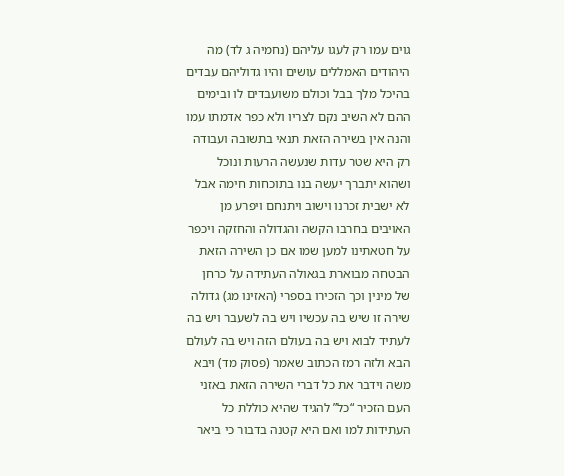גוים עמו רק לעגו עליהם (נחמיה ג לד) מה היהודים האמללים עושים והיו גדוליהם עבדים בהיכל מלך בבל וכולם משועבדים לו ובימים ההם לא השיב נקם לצריו ולא כפר אדמתו עמו והנה אין בשירה הזאת תנאי בתשובה ועבודה רק היא שטר עדות שנעשה הרעות ונוכל ושהוא יתברך יעשה בנו בתוכחות חימה אבל לא ישבית זכרנו וישוב ויתנחם ויפרע מן האויבים בחרבו הקשה והגדולה והחזקה ויכפר על חטאתינו למען שמו אם כן השירה הזאת הבטחה מבוארת בגאולה העתידה על כרחן של מינין וכך הזכירו בספרי (האזינו מג) גדולה שירה זו שיש בה עכשיו ויש בה לשעבר ויש בה לעתיד לבוא ויש בה בעולם הזה ויש בה לעולם הבא ולזה רמז הכתוב שאמר (פסוק מד) ויבא משה וידבר את כל דברי השירה הזאת באזני העם הזכיר “כל” להגיד שהיא כוללת כל העתידות למו ואם היא קטנה בדבור כי ביאר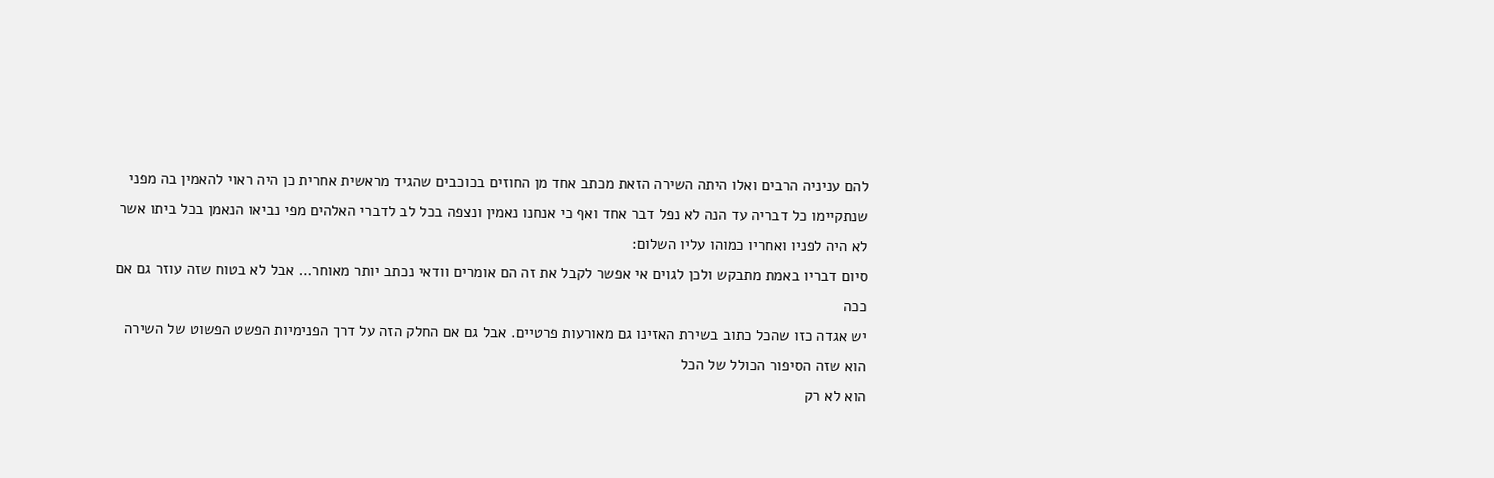להם עניניה הרבים ואלו היתה השירה הזאת מכתב אחד מן החוזים בכוכבים שהגיד מראשית אחרית כן היה ראוי להאמין בה מפני שנתקיימו כל דבריה עד הנה לא נפל דבר אחד ואף כי אנחנו נאמין ונצפה בכל לב לדברי האלהים מפי נביאו הנאמן בכל ביתו אשר לא היה לפניו ואחריו כמוהו עליו השלום:
סיום דבריו באמת מתבקש ולכן לגוים אי אפשר לקבל את זה הם אומרים וודאי נכתב יותר מאוחר… אבל לא בטוח שזה עוזר גם אם ככה
יש אגדה כזו שהכל כתוב בשירת האזינו גם מאורעות פרטיים. אבל גם אם החלק הזה על דרך הפנימיות הפשט הפשוט של השירה הוא שזה הסיפור הכולל של הכל
הוא לא רק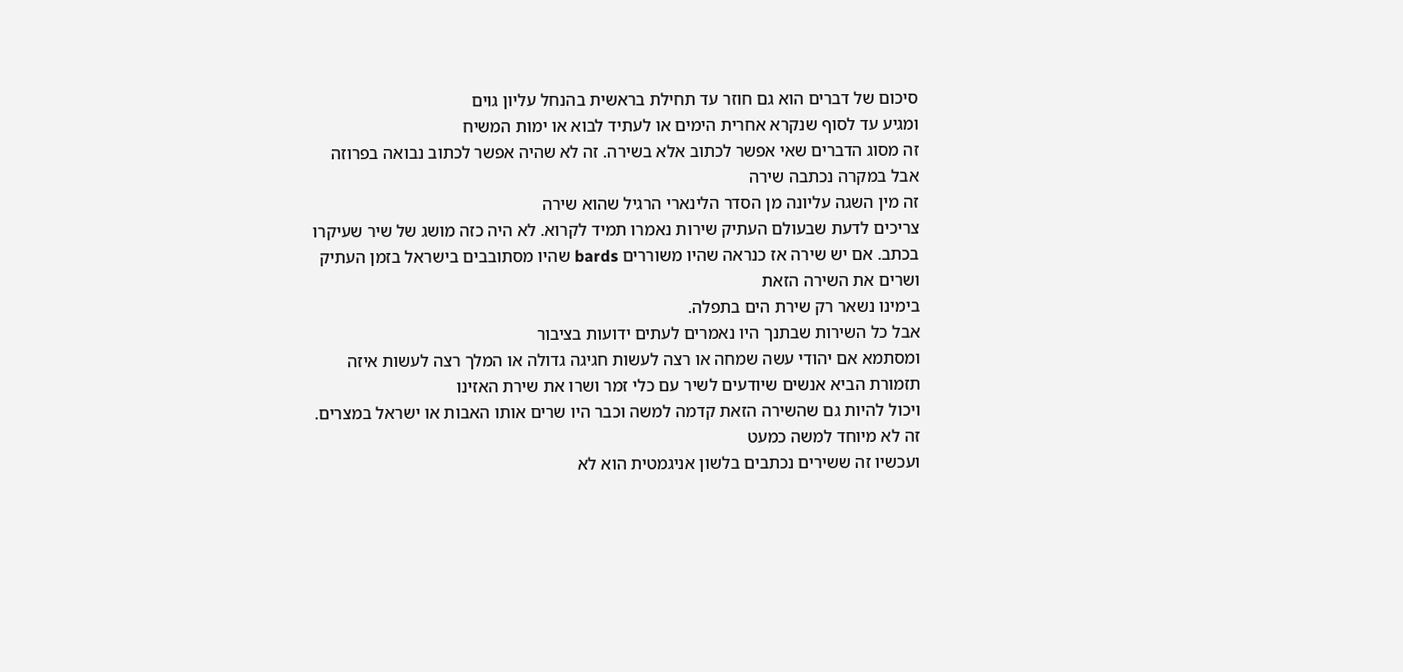סיכום של דברים הוא גם חוזר עד תחילת בראשית בהנחל עליון גוים
ומגיע עד לסוף שנקרא אחרית הימים או לעתיד לבוא או ימות המשיח
זה מסוג הדברים שאי אפשר לכתוב אלא בשירה. זה לא שהיה אפשר לכתוב נבואה בפרוזה אבל במקרה נכתבה שירה
זה מין השגה עליונה מן הסדר הלינארי הרגיל שהוא שירה
צריכים לדעת שבעולם העתיק שירות נאמרו תמיד לקרוא. לא היה כזה מושג של שיר שעיקרו בכתב. אם יש שירה אז כנראה שהיו משוררים bards שהיו מסתובבים בישראל בזמן העתיק ושרים את השירה הזאת
בימינו נשאר רק שירת הים בתפלה.
אבל כל השירות שבתנך היו נאמרים לעתים ידועות בציבור
ומסתמא אם יהודי עשה שמחה או רצה לעשות חגיגה גדולה או המלך רצה לעשות איזה תזמורת הביא אנשים שיודעים לשיר עם כלי זמר ושרו את שירת האזינו
ויכול להיות גם שהשירה הזאת קדמה למשה וכבר היו שרים אותו האבות או ישראל במצרים. זה לא מיוחד למשה כמעט
ועכשיו זה ששירים נכתבים בלשון אניגמטית הוא לא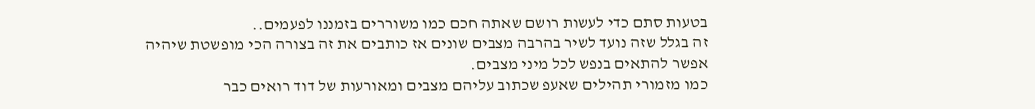בטעות סתם כדי לעשות רושם שאתה חכם כמו משוררים בזמננו לפעמים..
זה בגלל שזה נועד לשיר בהרבה מצבים שונים אז כותבים את זה בצורה הכי מופשטת שיהיה אפשר להתאים בנפש לכל מיני מצבים.
כמו מזמורי תהילים שאעפ שכתוב עליהם מצבים ומאורעות של דוד רואים כבר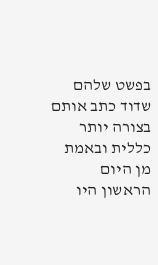בפשט שלהם שדוד כתב אותם בצורה יותר כללית ובאמת מן היום הראשון היו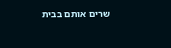שרים אותם בבית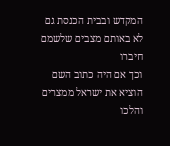המקדש ובבית הכנסת גם לא באותם מצבים שלשמם חיברו
וכך אם היה כתוב השם הוציא את ישראל ממצרים והלכו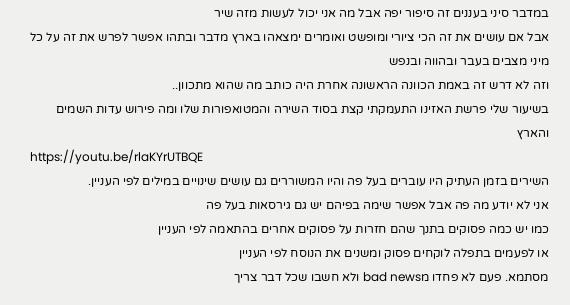במדבר סיני בעננים זה סיפור יפה אבל מה אני יכול לעשות מזה שיר
אבל אם עושים את זה הכי ציורי ומופשט ואומרים ימצאהו בארץ מדבר ובתהו אפשר לפרש את זה על כל מיני מצבים בעבר ובהווה ובנפש
וזה לא דרש זה באמת הכוונה הראשונה אחרת היה כותב מה שהוא מתכוון..
בשיעור שלי פרשת האזינו התעמקתי קצת בסוד השירה והמטואפורות שלו ומה פירוש עדות השמים והארץ
https://youtu.be/rlaKYrUTBQE
השירים בזמן העתיק היו עוברים בעל פה והיו המשוררים גם עושים שינויים במילים לפי העניין.
אני לא יודע מה פה אבל אפשר שימה בפיהם יש גם גירסאות בעל פה
כמו יש כמה פסוקים בתנך שהם חזרות על פסוקים אחרים בהתאמה לפי העניין
או לפעמים בתפלה לוקחים פסוק ומשנים את הנוסח לפי העניין
מסתמא. פעם לא פחדו מbad news ולא חשבו שכל דבר צריך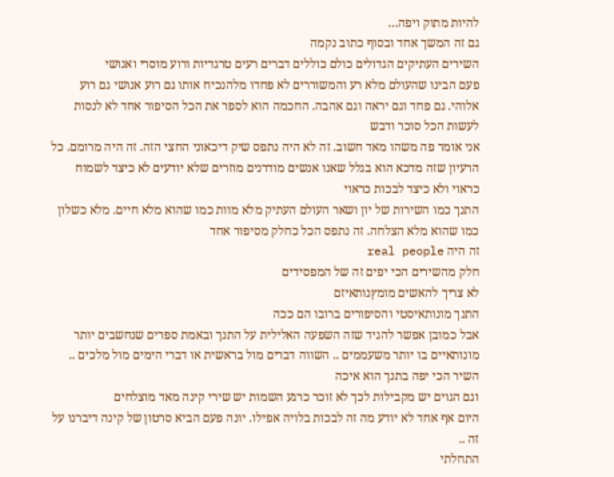להיות מתוק ויפה…
גם זה המשך אחד ובסוף כתוב נקמה
השירים העתיקים הגדולים כולם כוללים דברים רעים טרגדיות ורוע מוסרי ואנושי
פעם הבינו שהעולם מלא רע והמשוררים לא פחדו מלהנכיח אותו גם רוע אנושי גם רוע אלוהי. גם פחד וגם יראה וגם אהבה. החכמה הוא לספר את הכל הסיפור אחד לא לנסות לעשות הכל סוכר ודבש
אני אומר פה משהו מאד חשוב. זה לא היה נתפס שיק דיכאוני החצי הזה. זה היה מרומם. כל הרעיון שזה מדכא הוא בגלל שאנו אנשים מודרנים מוזרים שלא יודעים לא כיצד לשמוח כראוי ולא כיצד לבכות כראוי
התנך כמו השירות של יון ושאר העולם העתיק מלא מוות כמו שהוא מלא חיים. מלא כשלון כמו שהוא מלא הצלחה. זה נתפס הכל כחלק מסיפור אחד
זה היה real people
חלק מהשירים הכי יפים זה של המפסידים
לא צריך להאשים מומץנותאיזם
התנך מונותאיסטי והסיפורים ברובו הם ככה
אבל כמובן אפשר להגיד שזה השפעה האלילית על התנך ובאמת ספרים שנחשבים יותר מונותאיים בו יותר משעממים .. השווה דברים מול בראשית או דברי הימים מול מלכים ..
השיר הכי יפה בתנך הוא איכה
וגם הגוים יש מקבילות לכך לא זוכר כרגע השמות יש שירי קינה מאד מוצלחים
היום אף אחד לא יודע מה זה לבכות בלויה אפילו. יונה פעם הביא סרטון של קינה דיברנו על זה ..
התחלתי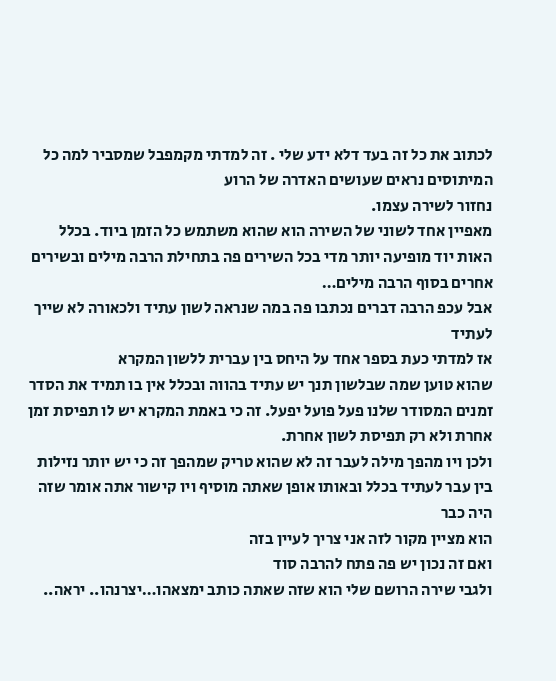לכתוב את כל זה בעד דלא ידע שלי . זה למדתי מקמפבל שמסביר למה כל המיתוסים נראים שעושים האדרה של הרוע
נחזור לשירה עצמו.
מאפיין אחד לשוני של השירה הוא שהוא משתמש כל הזמן ביוד. בכלל האות יוד מופיעה יותר מדי בכל השירים פה בתחילת הרבה מילים ובשירים אחרים בסוף הרבה מילים…
אבל עכפ הרבה דברים נכתבו פה במה שנראה לשון עתיד ולכאורה לא שייך לעתיד
אז למדתי כעת בספר אחד על היחס בין עברית ללשון המקרא
שהוא טוען שמה שבלשון תנך יש עתיד בהווה ובכלל אין בו תמיד את הסדר זמנים המסודר שלנו פעל פועל יפעל. זה כי באמת המקרא יש לו תפיסת זמן אחרת ולא רק תפיסת לשון אחרת.
ולכן ויו מהפך מילה לעבר זה לא שהוא טריק שמהפך זה כי יש יותר נזילות בין עבר לעתיד בכלל ובאותו אופן שאתה מוסיף ויו קישור אתה אומר שזה היה כבר
הוא מציין מקור לזה אני צריך לעיין בזה
ואם זה נכון יש פה פתח להרבה סוד
ולגבי שירה הרושם שלי הוא שזה שאתה כותב ימצאהו…יצרנהו.. יראה..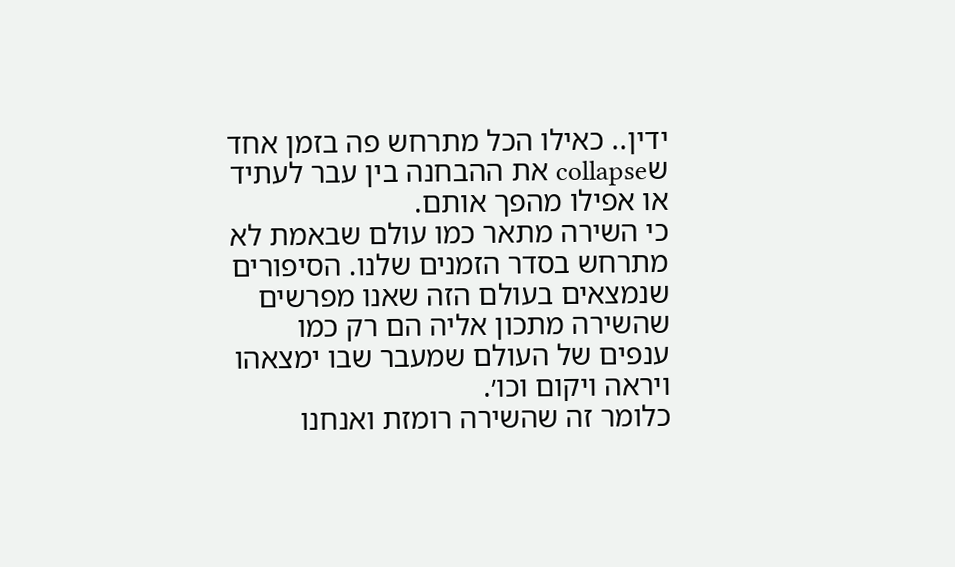ידין.. כאילו הכל מתרחש פה בזמן אחד שcollapse את ההבחנה בין עבר לעתיד או אפילו מהפך אותם.
כי השירה מתאר כמו עולם שבאמת לא מתרחש בסדר הזמנים שלנו. הסיפורים שנמצאים בעולם הזה שאנו מפרשים שהשירה מתכון אליה הם רק כמו ענפים של העולם שמעבר שבו ימצאהו ויראה ויקום וכו׳.
כלומר זה שהשירה רומזת ואנחנו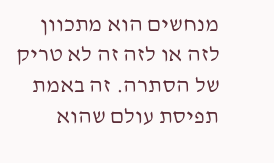מנחשים הוא מתכוון לזה או לזה זה לא טריק של הסתרה. זה באמת תפיסת עולם שהוא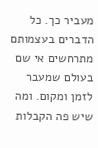מעביר כך. כל הדברים בעצמותם מתרחשים אי שם בעולם שמעבר לזמן ומקום. ומה שיש פה הקבלות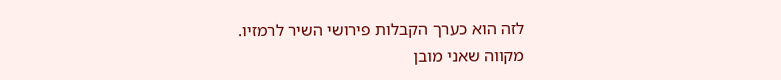לזה הוא כערך הקבלות פירושי השיר לרמזיו.
מקווה שאני מובן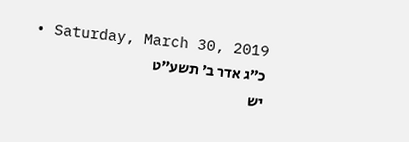Saturday, March 30, 2019 • כ״ג אדר ב׳ תשע״ט
יש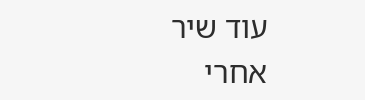עוד שיר אחרי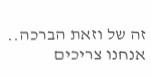זה של וזאת הברכה..
אנחנו צריכים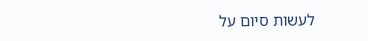לעשות סיום על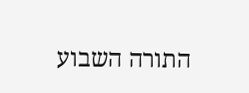התורה השבוע